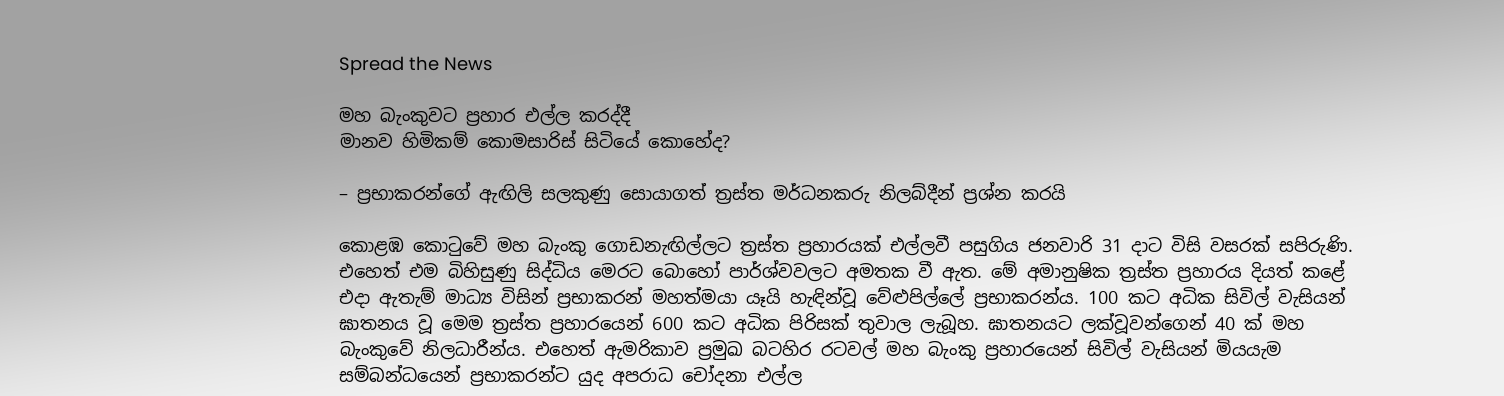Spread the News

මහ බැංකුවට ප්‍රහාර එල්ල කරද්දී
මානව හිමිකම් කොමසාරිස්‌ සිටියේ කොහේද?

– ප්‍රභාකරන්ගේ ඇඟිලි සලකුණු සොයාගත් ත්‍රස්‌ත මර්ධනකරු නිලබ්දීන් ප්‍රශ්න කරයි

කොළඹ කොටුවේ මහ බැංකු ගොඩනැඟිල්ලට ත්‍රස්‌ත ප්‍රහාරයක්‌ එල්ලවී පසුගිය ජනවාරි 31 දාට විසි වසරක්‌ සපිරුණි. එහෙත් එම බිහිසුණු සිද්ධිය මෙරට බොහෝ පාර්ශ්වවලට අමතක වී ඇත. මේ අමානුෂික ත්‍රස්‌ත ප්‍රහාරය දියත් කළේ එදා ඇතැම් මාධ්‍ය විසින් ප්‍රභාකරන් මහත්මයා යෑයි හැඳින්වූ වේළුපිල්ලේ ප්‍රභාකරන්ය. 100 කට අධික සිවිල් වැසියන් ඝාතනය වූ මෙම ත්‍රස්‌ත ප්‍රහාරයෙන් 600 කට අධික පිරිසක්‌ තුවාල ලැබූහ. ඝාතනයට ලක්‌වූවන්ගෙන් 40 ක්‌ මහ බැංකුවේ නිලධාරීන්ය. එහෙත් ඇමරිකාව ප්‍රමුඛ බටහිර රටවල් මහ බැංකු ප්‍රහාරයෙන් සිවිල් වැසියන් මියයැම සම්බන්ධයෙන් ප්‍රභාකරන්ට යුද අපරාධ චෝදනා එල්ල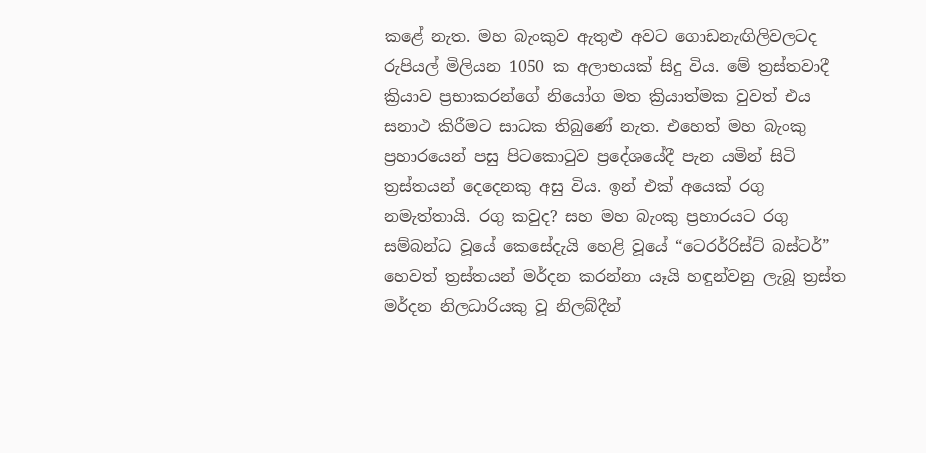කළේ නැත. මහ බැංකුව ඇතුළු අවට ගොඩනැඟිලිවලටද රුපියල් මිලියන 1050 ක අලාභයක්‌ සිදු විය. මේ ත්‍රස්‌තවාදී ක්‍රියාව ප්‍රභාකරන්ගේ නියෝග මත ක්‍රියාත්මක වුවත් එය සනාථ කිරීමට සාධක තිබුණේ නැත. එහෙත් මහ බැංකු ප්‍රහාරයෙන් පසු පිටකොටුව ප්‍රදේශයේදී පැන යමින් සිටි ත්‍රස්‌තයන් දෙදෙනකු අසු විය. ඉන් එක්‌ අයෙක්‌ රගු නමැත්තායි. රගු කවුද? සහ මහ බැංකු ප්‍රහාරයට රගු සම්බන්ධ වූයේ කෙසේදැයි හෙළි වූයේ “ටෙරර්රිස්‌ට්‌ බස්‌ටර්” හෙවත් ත්‍රස්‌තයන් මර්දන කරන්නා යෑයි හඳුන්වනු ලැබූ ත්‍රස්‌ත මර්දන නිලධාරියකු වූ නිලබ්දීන්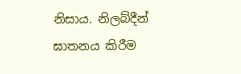නිසාය. නිලබ්දීන් ඝාතනය කිරීම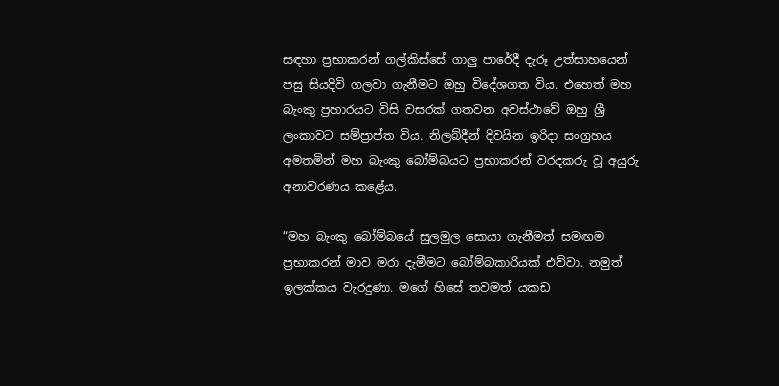සඳහා ප්‍රභාකරන් ගල්කිස්‌සේ ගාලු පාරේදී දැරූ උත්සාහයෙන් පසු සියදිවි ගලවා ගැනීමට ඔහු විදේශගත විය. එහෙත් මහ බැංකු ප්‍රහාරයට විසි වසරක්‌ ගතවන අවස්‌ථාවේ ඔහු ශ්‍රී ලංකාවට සම්ප්‍රාප්ත විය. නිලබ්දීන් දිවයින ඉරිදා සංග්‍රහය අමතමින් මහ බැංකු බෝම්බයට ප්‍රභාකරන් වරදකරු වූ අයුරු අනාවරණය කළේය.

“මහ බැංකු බෝම්බයේ සුලමුල සොයා ගැනීමත් සමඟම ප්‍රභාකරන් මාව මරා දැමීමට බෝම්බකාරියක්‌ එව්වා. නමුත් ඉලක්‌කය වැරදුණා. මගේ හිසේ තවමත් යකඩ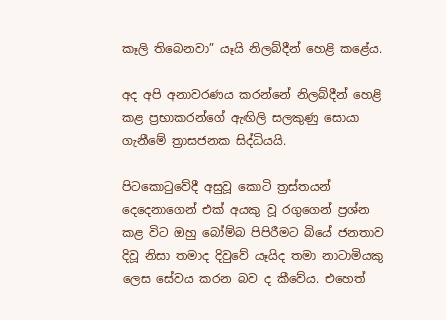කෑලි තිබෙනවා” යෑයි නිලබ්දීන් හෙළි කළේය.

අද අපි අනාවරණය කරන්නේ නිලබ්දීන් හෙළි කළ ප්‍රභාකරන්ගේ ඇඟිලි සලකුණු සොයා ගැනීමේ ත්‍රාසජනක සිද්ධියයි.

පිටකොටුවේදී අසුවූ කොටි ත්‍රස්‌තයන් දෙදෙනාගෙන් එක්‌ අයකු වූ රගුගෙන් ප්‍රශ්න කළ විට ඔහු බෝම්බ පිපිරීමට බියේ ජනතාව දිවූ නිසා තමාද දිවුවේ යෑයිද තමා නාටාමියකු ලෙස සේවය කරන බව ද කීවේය. එහෙත්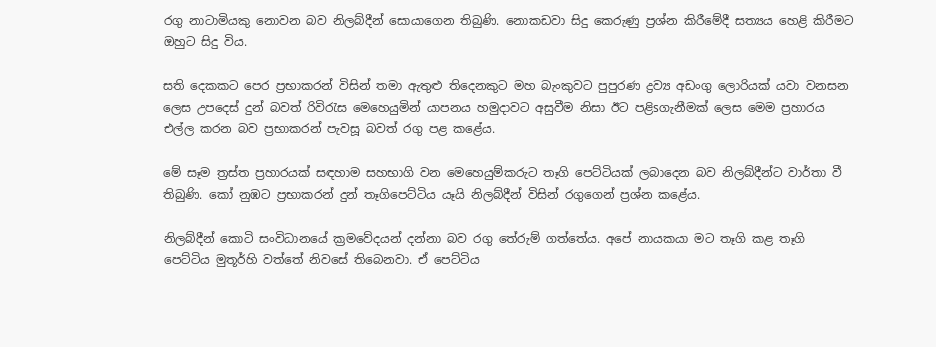රගු නාටාමියකු නොවන බව නිලබ්දීන් සොයාගෙන තිබුණි. නොකඩවා සිදු කෙරුණු ප්‍රශ්න කිරීමේදී සත්‍යය හෙළි කිරීමට ඔහුට සිදු විය.

සති දෙකකට පෙර ප්‍රභාකරන් විසින් තමා ඇතුළු තිදෙනකුට මහ බැංකුවට පුපුරණ ද්‍රව්‍ය අඩංගු ලොරියක්‌ යවා වනසන ලෙස උපදෙස්‌ දුන් බවත් රිවිරැස මෙහෙයුමින් යාපනය හමුදාවට අසුවීම නිසා ඊට පළිsගැනීමක්‌ ලෙස මෙම ප්‍රහාරය එල්ල කරන බව ප්‍රභාකරන් පැවසූ බවත් රගු පළ කළේය.

මේ සෑම ත්‍රස්‌ත ප්‍රහාරයක්‌ සඳහාම සහභාගි වන මෙහෙයුම්කරුට තෑගි පෙට්‌ටියක්‌ ලබාදෙන බව නිලබ්දීන්ට වාර්තා වී තිබුණි. කෝ නුඹට ප්‍රභාකරන් දුන් තෑගිපෙට්‌ටිය යෑයි නිලබ්දීන් විසින් රගුගෙන් ප්‍රශ්න කළේය.

නිලබ්දීන් කොටි සංවිධානයේ ක්‍රමවේදයන් දන්නා බව රගු තේරුම් ගත්තේය. අපේ නායකයා මට තෑගි කළ තෑගි පෙට්‌ටිය මුතූර්හි වත්තේ නිවසේ තිබෙනවා. ඒ පෙට්‌ටිය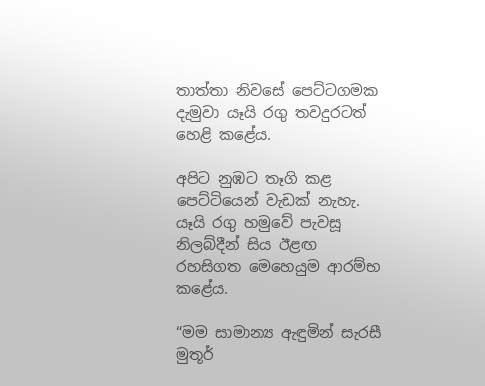තාත්තා නිවසේ පෙට්‌ටගමක දැමුවා යෑයි රගු තවදුරටත් හෙළි කළේය.

අපිට නුඹට තෑගි කළ පෙට්‌ටියෙන් වැඩක්‌ නැහැ. යෑයි රගු හමුවේ පැවසූ නිලබ්දීන් සිය ඊළඟ රහසිගත මෙහෙයුම ආරම්භ කළේය.

“මම සාමාන්‍ය ඇඳුමින් සැරසී මුතූර්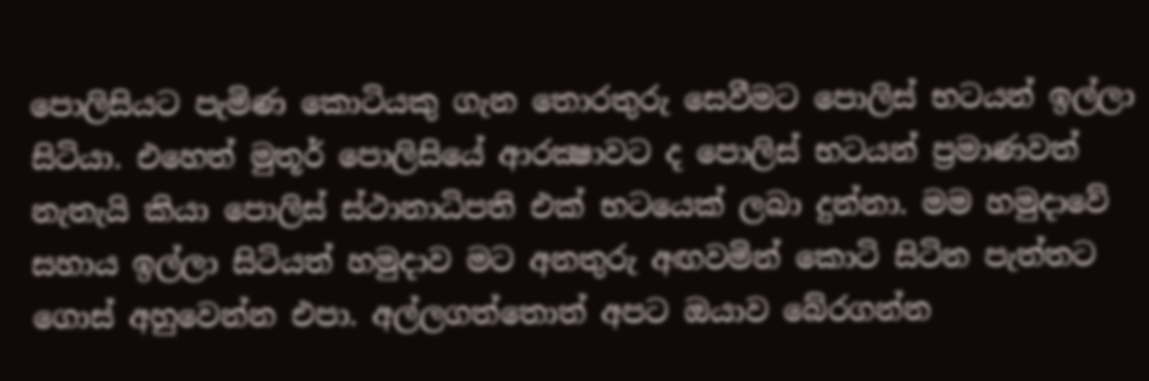පොලිසියට පැමිණ කොටියකු ගැන තොරතුරු සෙවීමට පොලිස්‌ භටයන් ඉල්ලා සිටියා. එහෙත් මුතූර් පොලිසියේ ආරක්‍ෂාවට ද පොලිස්‌ භටයන් ප්‍රමාණවත් නැතැයි කියා පොලිස්‌ ස්‌ථානාධිපති එක්‌ භටයෙක්‌ ලබා දුන්නා. මම හමුදාවේ සහාය ඉල්ලා සිටියත් හමුදාව මට අනතුරු අඟවමින් කොටි සිටින පැත්තට ගොස්‌ අහුවෙන්න එපා. අල්ලගත්තොත් අපට ඔයාව බේරගන්න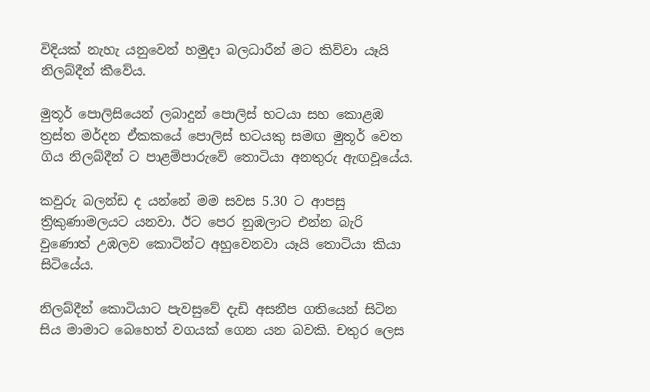විදියක්‌ නැහැ යනුවෙන් හමුදා බලධාරීන් මට කිව්වා යෑයි නිලබ්දීන් කීවේය.

මුතූර් පොලිසියෙන් ලබාදුන් පොලිස්‌ භටයා සහ කොළඹ ත්‍රස්‌ත මර්දන ඒකකයේ පොලිස්‌ භටයකු සමඟ මුතූර් වෙත ගිය නිලබ්දීන් ට පාළම්පාරුවේ තොටියා අනතුරු ඇඟවූයේය.

කවුරු බලන්ඩ ද යන්නේ මම සවස 5.30 ට ආපසු ත්‍රිකුණාමලයට යනවා. ඊට පෙර නුඹලාට එන්න බැරි වුණොත් උඹලව කොටින්ට අහුවෙනවා යෑයි තොටියා කියා සිටියේය.

නිලබ්දීන් කොටියාට පැවසුවේ දැඩි අසනීප ගතියෙන් සිටින සිය මාමාට බෙහෙත් වගයක්‌ ගෙන යන බවකි. චතුර ලෙස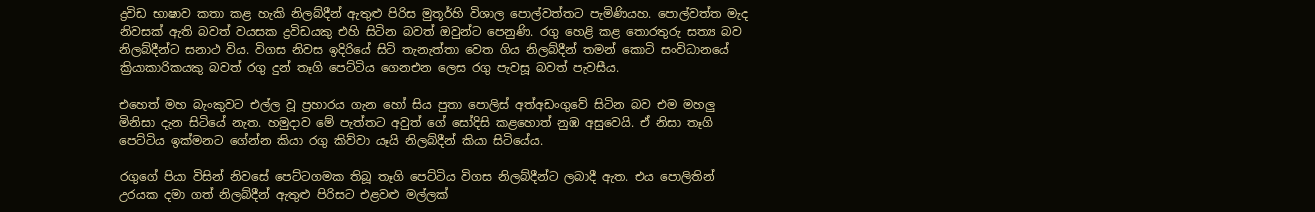ද්‍රවිඩ භාෂාව කතා කළ හැකි නිලබ්දීන් ඇතුළු පිරිස මුතූර්හි විශාල පොල්වත්තට පැමිණියහ. පොල්වත්ත මැද නිවසක්‌ ඇති බවත් වයසක ද්‍රවිඩයකු එහි සිටින බවත් ඔවුන්ට පෙනුණි. රගු හෙළි කළ තොරතුරු සත්‍ය බව නිලබ්දීන්ට සනාථ විය. විගස නිවස ඉදිරියේ සිටි තැනැත්තා වෙත ගිය නිලබ්දීන් තමන් කොටි සංවිධානයේ ක්‍රියාකාරිකයකු බවත් රගු දුන් තෑගි පෙට්‌ටිය ගෙනඑන ලෙස රගු පැවසූ බවත් පැවසීය.

එහෙත් මහ බැංකුවට එල්ල වූ ප්‍රහාරය ගැන හෝ සිය පුතා පොලිස්‌ අත්අඩංගුවේ සිටින බව එම මහලු මිනිසා දැන සිටියේ නැත. හමුදාව මේ පැත්තට අවුත් ගේ සෝදිසි කළහොත් නුඹ අසුවෙයි. ඒ නිසා තෑගි පෙට්‌ටිය ඉක්‌මනට ගේන්න කියා රගු කිව්වා යෑයි නිලබ්දීන් කියා සිටියේය.

රගුගේ පියා විසින් නිවසේ පෙට්‌ටගමක තිබූ තෑගි පෙට්‌ටිය විගස නිලබ්දීන්ට ලබාදී ඇත. එය පොලිතින් උරයක දමා ගත් නිලබ්දීන් ඇතුළු පිරිසට එළවළු මල්ලක්‌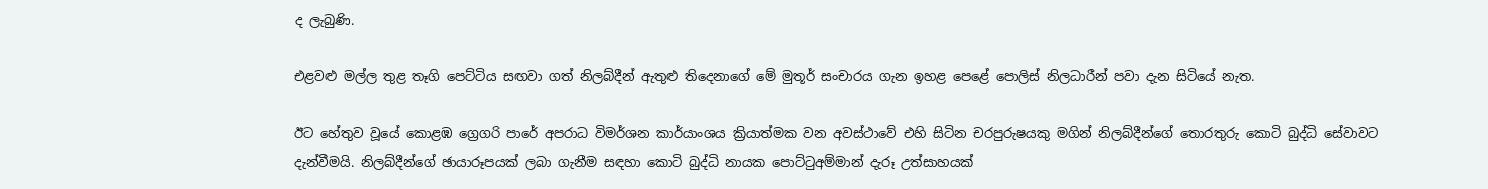ද ලැබුණි.

එළවළු මල්ල තුළ තෑගි පෙට්‌ටිය සඟවා ගත් නිලබ්දීන් ඇතුළු තිදෙනාගේ මේ මුතූර් සංචාරය ගැන ඉහළ පෙළේ පොලිස්‌ නිලධාරීන් පවා දැන සිටියේ නැත.

ඊට හේතුව වූයේ කොළඹ ග්‍රෙගරි පාරේ අපරාධ විමර්ශන කාර්යාංශය ක්‍රියාත්මක වන අවස්‌ථාවේ එහි සිටින චරපුරුෂයකු මගින් නිලබ්දීන්ගේ තොරතුරු කොටි බුද්ධි සේවාවට දැන්වීමයි. නිලබ්දීන්ගේ ඡායාරූපයක්‌ ලබා ගැනීම සඳහා කොටි බුද්ධි නායක පොට්‌ටුඅම්මාන් දැරූ උත්සාහයක්‌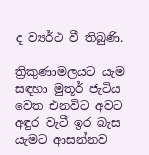ද ව්‍යර්ථ වී තිබුණි.

ත්‍රිකුණාමලයට යැම සඳහා මුතූර් ජැටිය වෙත එනවිට අවට අඳුර වැටී ඉර බැස යැමට ආසන්නව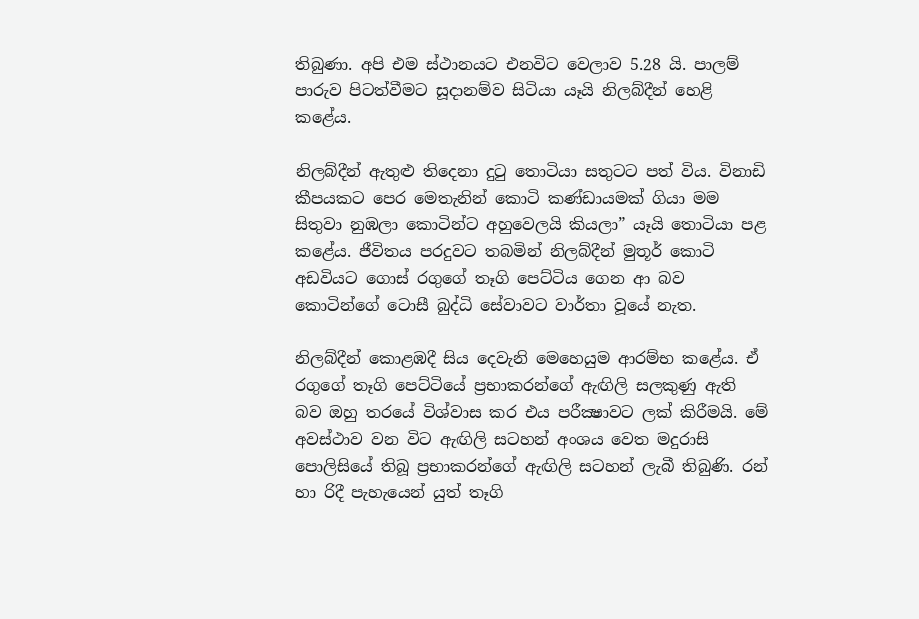තිබුණා. අපි එම ස්‌ථානයට එනවිට වෙලාව 5.28 යි. පාලම් පාරුව පිටත්වීමට සූදානම්ව සිටියා යෑයි නිලබ්දීන් හෙළි කළේය.

නිලබ්දීන් ඇතුළු තිදෙනා දුටු තොටියා සතුටට පත් විය. විනාඩි කීපයකට පෙර මෙතැනින් කොටි කණ්‌ඩායමක්‌ ගියා මම සිතුවා නුඹලා කොටින්ට අහුවෙලයි කියලා” යෑයි තොටියා පළ කළේය. ජීවිතය පරදුවට තබමින් නිලබ්දීන් මුතූර් කොටි අඩවියට ගොස්‌ රගුගේ තෑගි පෙට්‌ටිය ගෙන ආ බව කොටින්ගේ ටොසී බුද්ධි සේවාවට වාර්තා වූයේ නැත.

නිලබ්දීන් කොළඹදී සිය දෙවැනි මෙහෙයුම ආරම්භ කළේය. ඒ රගුගේ තෑගි පෙට්‌ටියේ ප්‍රභාකරන්ගේ ඇඟිලි සලකුණු ඇති බව ඔහු තරයේ විශ්වාස කර එය පරීක්‍ෂාවට ලක්‌ කිරීමයි. මේ අවස්‌ථාව වන විට ඇඟිලි සටහන් අංශය වෙත මදුරාසි පොලිසියේ තිබූ ප්‍රභාකරන්ගේ ඇඟිලි සටහන් ලැබී තිබුණි. රන් හා රිදී පැහැයෙන් යුත් තෑගි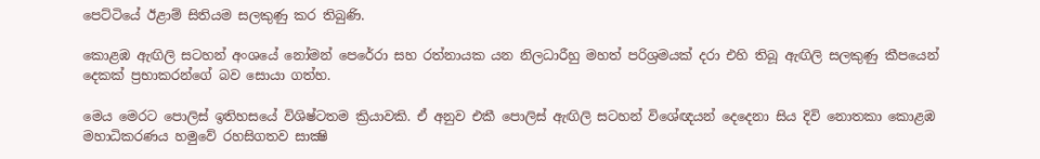පෙට්‌ටියේ ඊළාම් සිතියම සලකුණු කර තිබුණි.

කොළඹ ඇඟිලි සටහන් අංශයේ නෝමන් පෙරේරා සහ රත්නායක යන නිලධාරීහු මහත් පරිශ්‍රමයක්‌ දරා එහි තිබූ ඇඟිලි සලකුණු කීපයෙන් දෙකක්‌ ප්‍රභාකරන්ගේ බව සොයා ගත්හ.

මෙය මෙරට පොලිස්‌ ඉතිහසයේ විශිෂ්ටතම ක්‍රියාවකි. ඒ අනුව එකී පොලිස්‌ ඇඟිලි සටහන් විශේඥයන් දෙදෙනා සිය දිවි නොතකා කොළඹ මහාධිකරණය හමුවේ රහසිගතව සාක්‍ෂි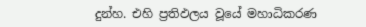දුන්හ. එහි ප්‍රතිඵලය වූයේ මහාධිකරණ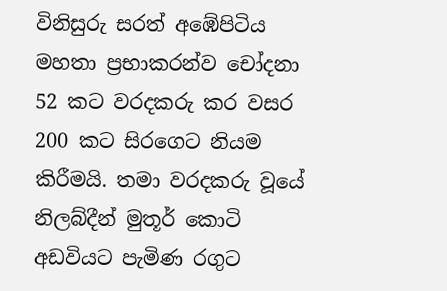විනිසුරු සරත් අඹේපිටිය මහතා ප්‍රභාකරන්ව චෝදනා 52 කට වරදකරු කර වසර 200 කට සිරගෙට නියම කිරීමයි. තමා වරදකරු වූයේ නිලබ්දීන් මුතූර් කොටි අඩවියට පැමිණ රගුට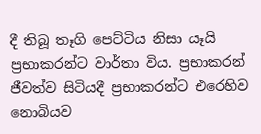දී තිබූ තෑගි පෙට්‌ටිය නිසා යෑයි ප්‍රභාකරන්ට වාර්තා විය. ප්‍රභාකරන් ජීවත්ව සිටියදී ප්‍රභාකරන්ට එරෙහිව නොබියව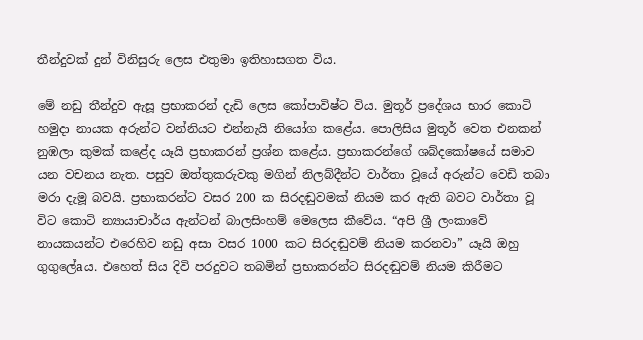තීන්දුවක්‌ දුන් විනිසුරු ලෙස එතුමා ඉතිහාසගත විය.

මේ නඩු තීන්දුව ඇසූ ප්‍රභාකරන් දැඩි ලෙස කෝපාවිෂ්ට විය. මුතූර් ප්‍රදේශය භාර කොටි හමුදා නායක අරුන්ට වන්නියට එන්නැයි නියෝග කළේය. පොලිසිය මුතූර් වෙත එනකන් නුඹලා කුමක්‌ කළේද යෑයි ප්‍රභාකරන් ප්‍රශ්න කළේය. ප්‍රභාකරන්ගේ ශබ්දකෝෂයේ සමාව යන වචනය නැත. පසුව ඔත්තුකරුවකු මගින් නිලබ්දීන්ට වාර්තා වූයේ අරුන්ට වෙඩි තබා මරා දැමූ බවයි. ප්‍රභාකරන්ට වසර 200 ක සිරදඬුවමක්‌ නියම කර ඇති බවට වාර්තා වූ විට කොටි න්‍යායාචාර්ය ඇන්ටන් බාලසිංහම් මෙලෙස කීවේය. “අපි ශ්‍රී ලංකාවේ නායකයන්ට එරෙහිව නඩු අසා වසර 1000 කට සිරදඬුවම් නියම කරනවා” යෑයි ඔහු ගුගුලේaය. එහෙත් සිය දිවි පරදුවට තබමින් ප්‍රභාකරන්ට සිරදඬුවම් නියම කිරීමට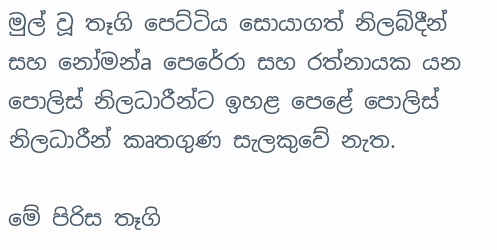මුල් වූ තෑගි පෙට්‌ටිය සොයාගත් නිලබ්දීන් සහ නෝමන්a පෙරේරා සහ රත්නායක යන පොලිස්‌ නිලධාරීන්ට ඉහළ පෙළේ පොලිස්‌ නිලධාරීන් කෘතගුණ සැලකුවේ නැත.

මේ පිරිස තෑගි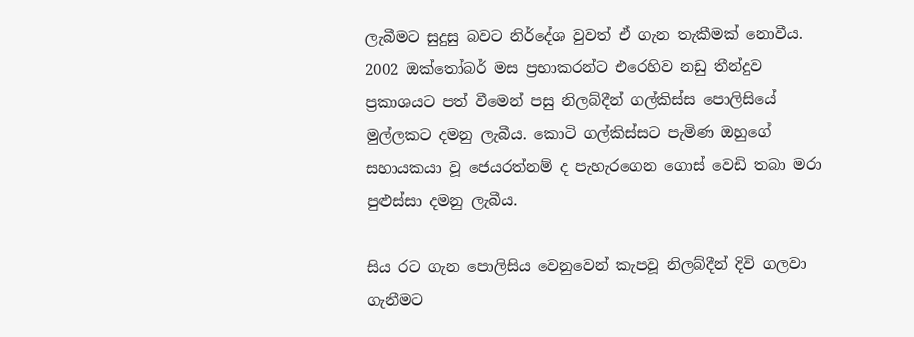ලැබීමට සුදුසු බවට නිර්දේශ වුවත් ඒ ගැන තැකීමක්‌ නොවීය. 2002 ඔක්‌තෝබර් මස ප්‍රභාකරන්ට එරෙහිව නඩු තීන්දුව ප්‍රකාශයට පත් වීමෙන් පසු නිලබ්දීන් ගල්කිස්‌ස පොලිසියේ මුල්ලකට දමනු ලැබීය. කොටි ගල්කිස්‌සට පැමිණ ඔහුගේ සහායකයා වූ ජෙයරත්නම් ද පැහැරගෙන ගොස්‌ වෙඩි තබා මරා පුළුස්‌සා දමනු ලැබීය.

සිය රට ගැන පොලිසිය වෙනුවෙන් කැපවූ නිලබ්දීන් දිවි ගලවා ගැනීමට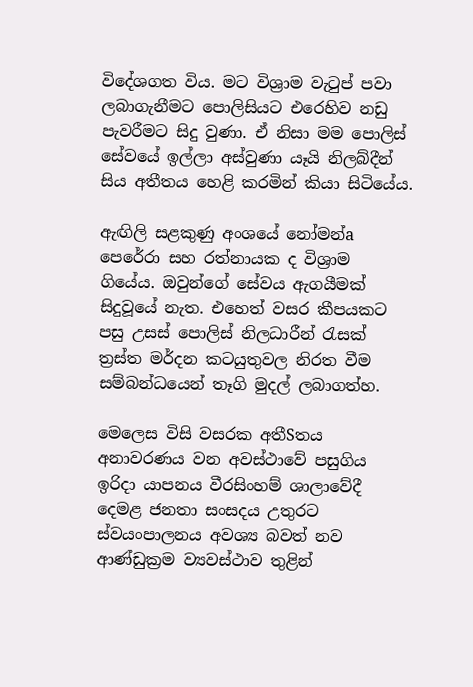විදේශගත විය. මට විශ්‍රාම වැටුප් පවා ලබාගැනීමට පොලිසියට එරෙහිව නඩු පැවරීමට සිදු වුණා. ඒ නිසා මම පොලිස්‌ සේවයේ ඉල්ලා අස්‌වුණා යෑයි නිලබ්දීන් සිය අතීතය හෙළි කරමින් කියා සිටියේය.

ඇඟිලි සළකුණු අංශයේ නෝමන්a පෙරේරා සහ රත්නායක ද විශ්‍රාම ගියේය. ඔවුන්ගේ සේවය ඇගයීමක්‌ සිදුවූයේ නැත. එහෙත් වසර කීපයකට පසු උසස්‌ පොලිස්‌ නිලධාරීන් රැසක්‌ ත්‍රස්‌ත මර්දන කටයුතුවල නිරත වීම සම්බන්ධයෙන් තෑගි මුදල් ලබාගත්හ.

මෙලෙස විසි වසරක අතීSතය අනාවරණය වන අවස්‌ථාවේ පසුගිය ඉරිදා යාපනය වීරසිංහම් ශාලාවේදී දෙමළ ජනතා සංසදය උතුරට ස්‌වයංපාලනය අවශ්‍ය බවත් නව ආණ්‌ඩුක්‍රම ව්‍යවස්‌ථාව තුළින්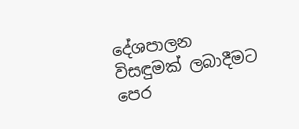දේශපාලන විසඳුමක්‌ ලබාදීමට පෙර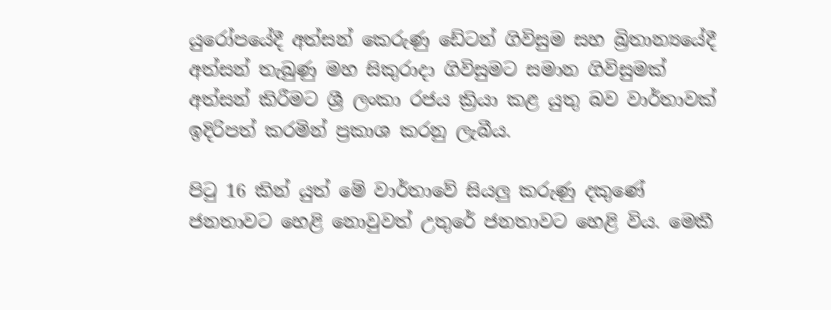යුරෝපයේදී අත්සන් කෙරුණු ඩේටන් ගිවිසුම සහ බ්‍රිතාන්‍යයේදී අත්සන් තැබුණු මහ සිකුරාදා ගිවිසුමට සමාන ගිවිසුමක්‌ අත්සන් කිරීමට ශ්‍රී ලංකා රජය ක්‍රියා කළ යුතු බව වාර්තාවක්‌ ඉදිරිපත් කරමින් ප්‍රකාශ කරනු ලැබීය.

පිටු 16 කින් යුත් මේ වාර්තාවේ සියලු කරුණු දකුණේ ජනතාවට හෙළි නොවුවත් උතුරේ ජනතාවට හෙළි විය. මෙකී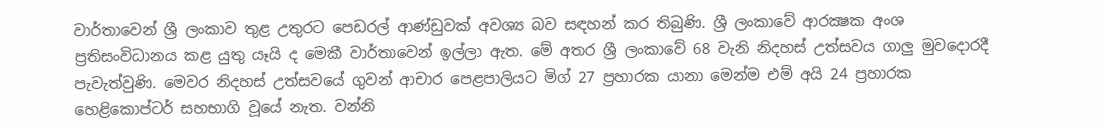වාර්තාවෙන් ශ්‍රී ලංකාව තුළ උතුරට පෙඩරල් ආණ්‌ඩුවක්‌ අවශ්‍ය බව සඳහන් කර තිබුණි. ශ්‍රී ලංකාවේ ආරක්‍ෂක අංශ ප්‍රතිසංවිධානය කළ යුතු යෑයි ද මෙකී වාර්තාවෙන් ඉල්ලා ඇත. මේ අතර ශ්‍රී ලංකාවේ 68 වැනි නිදහස්‌ උත්සවය ගාලු මුවදොරදී පැවැත්වුණි. මෙවර නිදහස්‌ උත්සවයේ ගුවන් ආචාර පෙළපාලියට මිග් 27 ප්‍රහාරක යානා මෙන්ම එම් අයි 24 ප්‍රහාරක හෙළිකොප්ටර් සහභාගි වූයේ නැත. වන්නි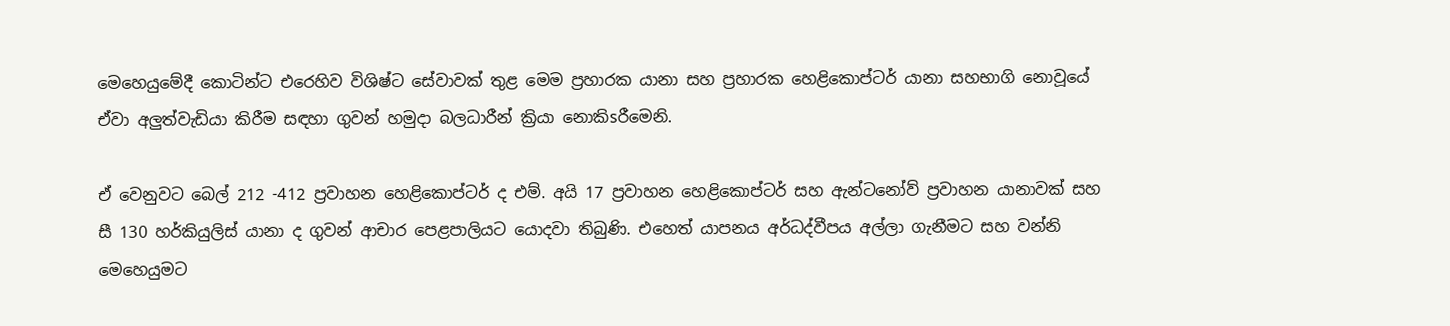මෙහෙයුමේදී කොටින්ට එරෙහිව විශිෂ්ට සේවාවක්‌ තුළ මෙම ප්‍රහාරක යානා සහ ප්‍රහාරක හෙළිකොප්ටර් යානා සහභාගි නොවූයේ ඒවා අලුත්වැඩියා කිරීම සඳහා ගුවන් හමුදා බලධාරීන් ක්‍රියා නොකිsරීමෙනි.

ඒ වෙනුවට බෙල් 212 -412 ප්‍රවාහන හෙළිකොප්ටර් ද එම්. අයි 17 ප්‍රවාහන හෙළිකොප්ටර් සහ ඇන්ටනෝව් ප්‍රවාහන යානාවක්‌ සහ සී 130 හර්කියුලිස්‌ යානා ද ගුවන් ආචාර පෙළපාලියට යොදවා තිබුණි. එහෙත් යාපනය අර්ධද්වීපය අල්ලා ගැනීමට සහ වන්නි මෙහෙයුමට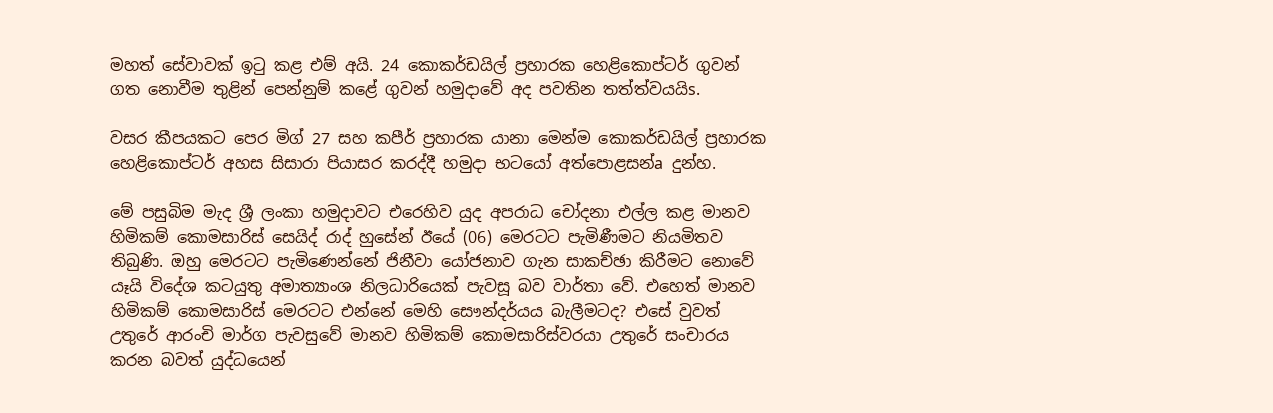මහත් සේවාවක්‌ ඉටු කළ එම් අයි. 24 කොකර්ඩයිල් ප්‍රහාරක හෙළිකොප්ටර් ගුවන් ගත නොවීම තුළින් පෙන්නුම් කළේ ගුවන් හමුදාවේ අද පවතින තත්ත්වයයිs.

වසර කීපයකට පෙර මිග් 27 සහ කපීර් ප්‍රහාරක යානා මෙන්ම කොකර්ඩයිල් ප්‍රහාරක හෙළිකොප්ටර් අහස සිසාරා පියාසර කරද්දී හමුදා භටයෝ අත්පොළසන්a දුන්හ.

මේ පසුබිම මැද ශ්‍රී ලංකා හමුදාවට එරෙහිව යුද අපරාධ චෝදනා එල්ල කළ මානව හිමිකම් කොමසාරිස්‌ සෙයිද් රාද් හුසේන් ඊයේ (06) මෙරටට පැමිණීමට නියමිතව තිබුණි. ඔහු මෙරටට පැමිණෙන්නේ ජිනීවා යෝජනාව ගැන සාකච්ඡා කිරීමට නොවේ යෑයි විදේශ කටයුතු අමාත්‍යාංශ නිලධාරියෙක්‌ පැවසූ බව වාර්තා වේ. එහෙත් මානව හිමිකම් කොමසාරිස්‌ මෙරටට එන්නේ මෙහි සෞන්දර්යය බැලීමටද? එසේ වුවත් උතුරේ ආරංචි මාර්ග පැවසුවේ මානව හිමිකම් කොමසාරිස්‌වරයා උතුරේ සංචාරය කරන බවත් යුද්ධයෙන්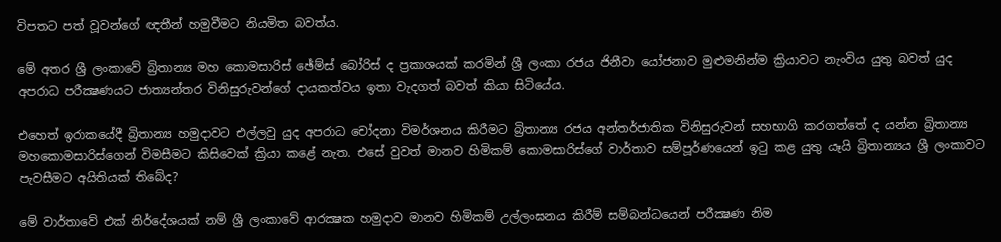විපතට පත් වූවන්ගේ ඥතීන් හමුවීමට නියමිත බවත්ය.

මේ අතර ශ්‍රී ලංකාවේ බ්‍රිතාන්‍ය මහ කොමසාරිස්‌ ඡේම්ස්‌ බෝරිස්‌ ද ප්‍රකාශයක්‌ කරමින් ශ්‍රී ලංකා රජය ජිනීවා යෝජනාව මුළුමනින්ම ක්‍රියාවට නැංවිය යුතු බවත් යුද අපරාධ පරීක්‍ෂණයට ජාත්‍යන්තර විනිසුරුවන්ගේ දායකත්වය ඉතා වැදගත් බවත් කියා සිටියේය.

එහෙත් ඉරාකයේදී බ්‍රිතාන්‍ය හමුදාවට එල්ලවු යුද අපරාධ චෝදනා විමර්ශනය කිරීමට බ්‍රිතාන්‍ය රජය අන්තර්ජාතික විනිසුරුවන් සහභාගි කරගත්තේ ද යන්න බ්‍රිතාන්‍ය මහකොමසාරිස්‌ගෙන් විමසීමට කිසිවෙක්‌ ක්‍රියා කළේ නැත. එසේ වුවත් මානව හිමිකම් කොමසාරිස්‌ගේ වාර්තාව සම්පූර්ණයෙන් ඉටු කළ යුතු යෑයි බ්‍රිතාන්‍යය ශ්‍රී ලංකාවට පැවසීමට අයිතියක්‌ තිබේද?

මේ වාර්තාවේ එක්‌ නිර්දේශයක්‌ නම් ශ්‍රී ලංකාවේ ආරක්‍ෂක හමුදාව මානව හිමිකම් උල්ලංඝනය කිරීම් සම්බන්ධයෙන් පරීක්‍ෂණ නිම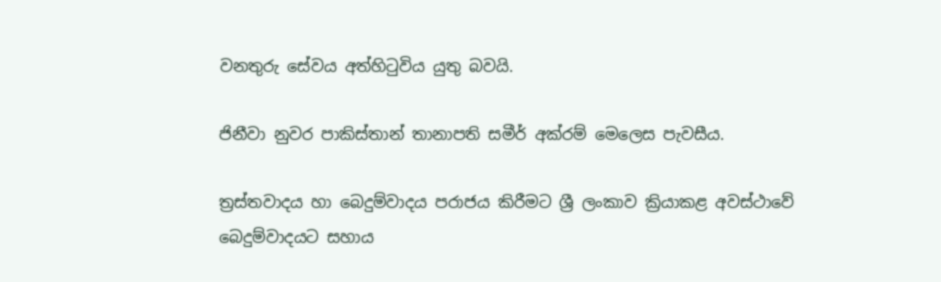වනතුරු සේවය අත්හිටුවිය යුතු බවයි.

ජිනීවා නුවර පාකිස්‌තාන් තානාපති සමීර් අක්‌රම් මෙලෙස පැවසීය.

ත්‍රස්‌තවාදය හා බෙදුම්වාදය පරාජය කිරීමට ශ්‍රී ලංකාව ක්‍රියාකළ අවස්‌ථාවේ බෙදුම්වාදයට සහාය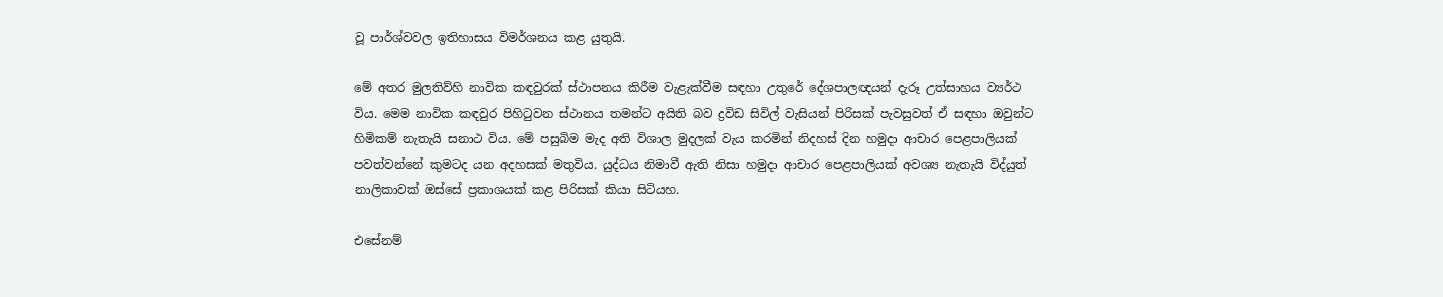වූ පාර්ශ්වවල ඉතිහාසය විමර්ශනය කළ යුතුයි.

මේ අතර මුලතිව්හි නාවික කඳවුරක්‌ ස්‌ථාපනය කිරීම වැළැක්‌වීම සඳහා උතුරේ දේශපාලඥයන් දැරූ උත්සාහය ව්‍යර්ථ විය. මෙම නාවික කඳවුර පිහිටුවන ස්‌ථානය තමන්ට අයිති බව ද්‍රවිඩ සිවිල් වැසියන් පිරිසක්‌ පැවසුවත් ඒ සඳහා ඔවුන්ට හිමිකම් නැතැයි සනාථ විය. මේ පසුබිම මැද අති විශාල මුදලක්‌ වැය කරමින් නිදහස්‌ දින හමුදා ආචාර පෙළපාලියක්‌ පවත්වන්නේ කුමටද යන අදහසක්‌ මතුවිය. යුද්ධය නිමාවී ඇති නිසා හමුදා ආචාර පෙළපාලියක්‌ අවශ්‍ය නැතැයි විද්යුත් නාලිකාවක්‌ ඔස්‌සේ ප්‍රකාශයක්‌ කළ පිරිසක්‌ කියා සිටියහ.

එසේනම්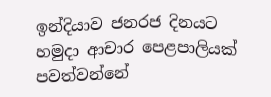ඉන්දියාව ජනරජ දිනයට හමුදා ආචාර පෙළපාලියක්‌ පවත්වන්නේ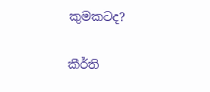කුමකටද?

කීර්ති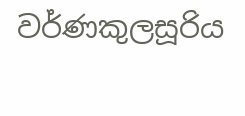වර්ණකුලසූරිය